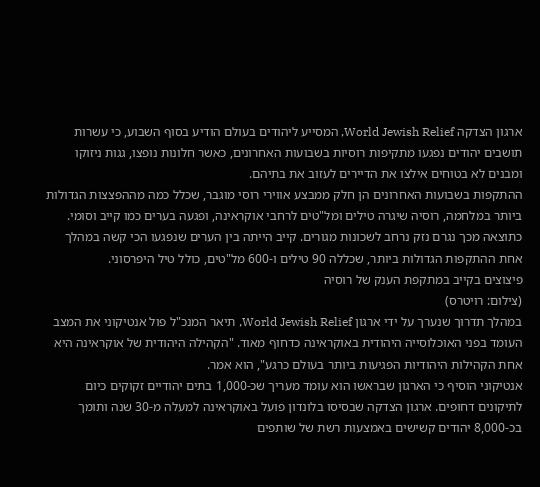ארגון הצדקה World Jewish Relief, המסייע ליהודים בעולם הודיע בסוף השבוע, כי עשרות תושבים יהודים נפגעו מתקיפות רוסיות בשבועות האחרונים, כאשר חלונות נופצו, גגות ניזוקו ומבנים לא בטוחים אילצו את הדיירים לעזוב את בתיהם.
ההתקפות בשבועות האחרונים הן חלק ממבצע אווירי רוסי מוגבר, שכלל כמה מההפצצות הגדולות ביותר במלחמה, רוסיה שיגרה טילים ומל"טים לרחבי אוקראינה, ופגעה בערים כמו קייב וסומי. כתוצאה מכך נגרם נזק נרחב לשכונות מגורים. קייב הייתה בין הערים שנפגעו הכי קשה במהלך אחת ההתקפות הגדולות ביותר, שכללה 90 טילים ו-600 מל"טים, כולל טיל היפרסוני.
פיצוצים בקייב במתקפת הענק של רוסיה
(צילום: רויטרס)
במהלך תדרוך שנערך על ידי ארגון World Jewish Relief, תיאר המנכ"ל פול אנטיקוני את המצב העומד בפני האוכלוסייה היהודית באוקראינה כדחוף מאוד. "הקהילה היהודית של אוקראינה היא אחת הקהילות היהודיות הפגיעות ביותר בעולם כרגע", הוא אמר.
אנטיקוני הוסיף כי הארגון שבראשו הוא עומד מעריך שכ-1,000 בתים יהודיים זקוקים כיום לתיקונים דחופים. ארגון הצדקה שבסיסו בלונדון פועל באוקראינה למעלה מ-30 שנה ותומך בכ-8,000 יהודים קשישים באמצעות רשת של שותפים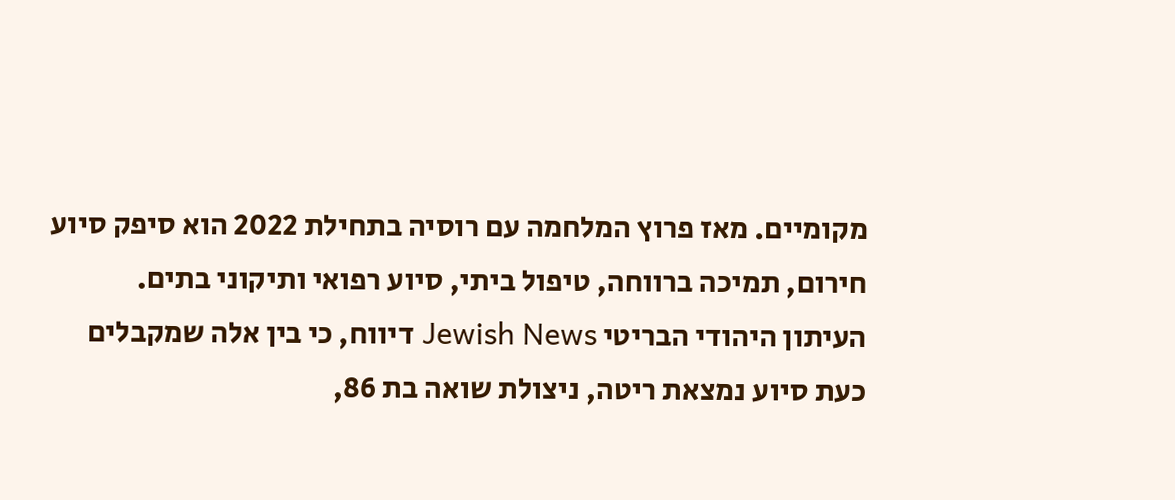מקומיים. מאז פרוץ המלחמה עם רוסיה בתחילת 2022 הוא סיפק סיוע חירום, תמיכה ברווחה, טיפול ביתי, סיוע רפואי ותיקוני בתים.
העיתון היהודי הבריטי Jewish News דיווח, כי בין אלה שמקבלים כעת סיוע נמצאת ריטה, ניצולת שואה בת 86,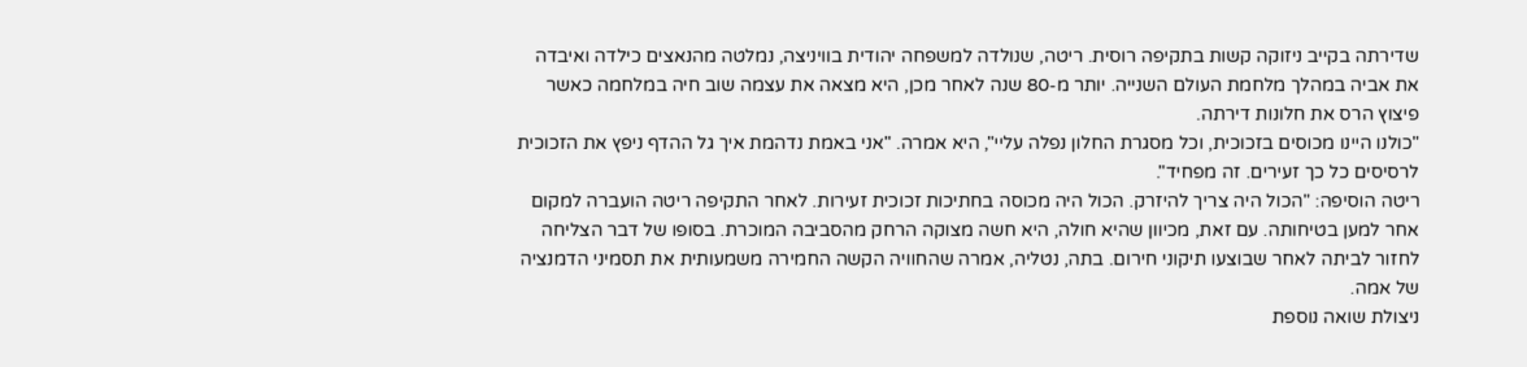שדירתה בקייב ניזוקה קשות בתקיפה רוסית. ריטה, שנולדה למשפחה יהודית בוויניצה, נמלטה מהנאצים כילדה ואיבדה את אביה במהלך מלחמת העולם השנייה. יותר מ-80 שנה לאחר מכן, היא מצאה את עצמה שוב חיה במלחמה כאשר פיצוץ הרס את חלונות דירתה.
"כולנו היינו מכוסים בזכוכית, וכל מסגרת החלון נפלה עליי", היא אמרה. "אני באמת נדהמת איך גל ההדף ניפץ את הזכוכית לרסיסים כל כך זעירים. זה מפחיד".
ריטה הוסיפה: "הכול היה צריך להיזרק. הכול היה מכוסה בחתיכות זכוכית זעירות. לאחר התקיפה ריטה הועברה למקום אחר למען בטיחותה. עם זאת, מכיוון שהיא חולה, היא חשה מצוקה הרחק מהסביבה המוכרת. בסופו של דבר הצליחה לחזור לביתה לאחר שבוצעו תיקוני חירום. בתה, נטליה, אמרה שהחוויה הקשה החמירה משמעותית את תסמיני הדמנציה של אמה.
ניצולת שואה נוספת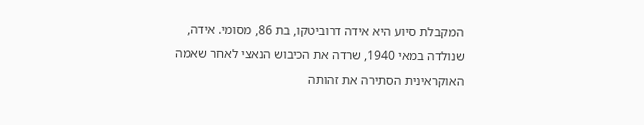המקבלת סיוע היא אידה דרוביטקו, בת 86, מסומי. אידה, שנולדה במאי 1940, שרדה את הכיבוש הנאצי לאחר שאמה האוקראינית הסתירה את זהותה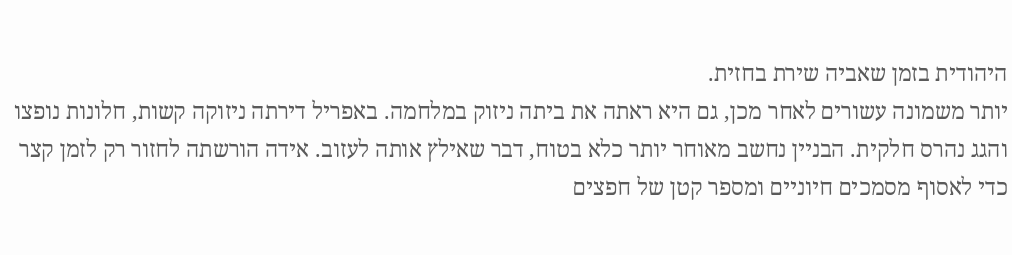היהודית בזמן שאביה שירת בחזית.
יותר משמונה עשורים לאחר מכן, גם היא ראתה את ביתה ניזוק במלחמה. באפריל דירתה ניזוקה קשות, חלונות נופצו והגג נהרס חלקית. הבניין נחשב מאוחר יותר כלא בטוח, דבר שאילץ אותה לעזוב. אידה הורשתה לחזור רק לזמן קצר כדי לאסוף מסמכים חיוניים ומספר קטן של חפצים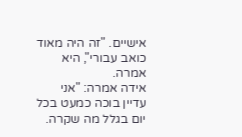אישיים. "זה היה מאוד כואב עבורי", היא אמרה.
אידה אמרה: "אני עדיין בוכה כמעט בכל יום בגלל מה שקרה.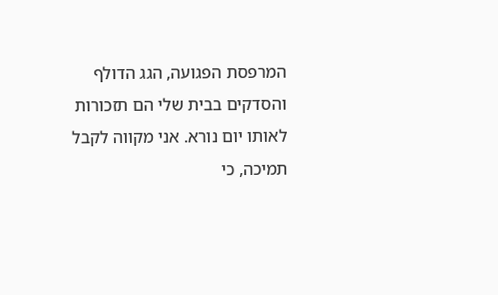המרפסת הפגועה, הגג הדולף והסדקים בבית שלי הם תזכורות לאותו יום נורא. אני מקווה לקבל תמיכה, כי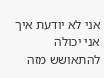אני לא יודעת איך אני יכולה להתאושש מזה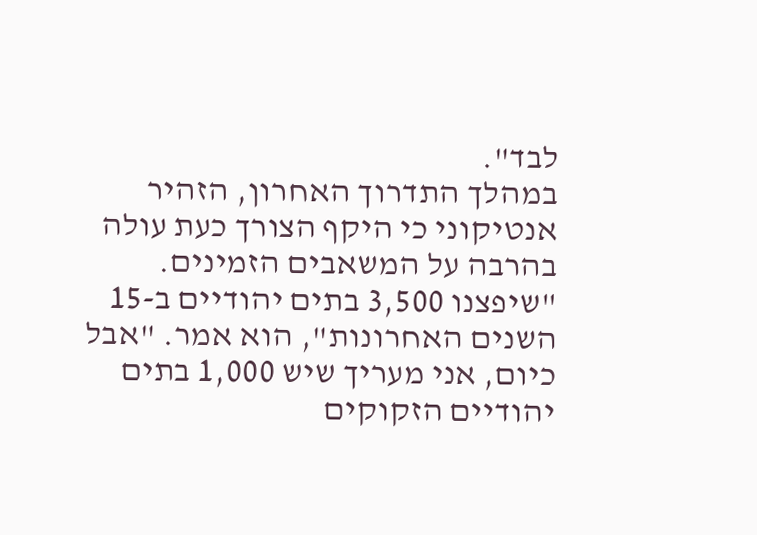לבד".
במהלך התדרוך האחרון, הזהיר אנטיקוני כי היקף הצורך כעת עולה בהרבה על המשאבים הזמינים. "שיפצנו 3,500 בתים יהודיים ב-15 השנים האחרונות", הוא אמר. "אבל כיום, אני מעריך שיש 1,000 בתים יהודיים הזקוקים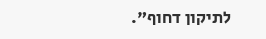לתיקון דחוף".